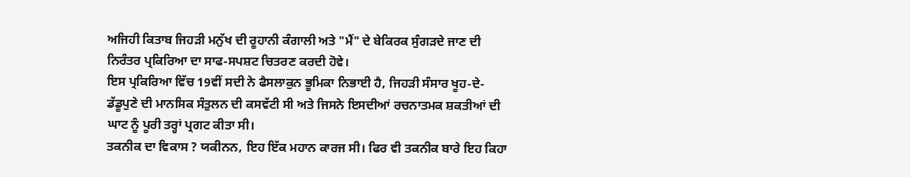ਅਜਿਹੀ ਕਿਤਾਬ ਜਿਹੜੀ ਮਨੁੱਖ ਦੀ ਰੂਹਾਨੀ ਕੰਗਾਲੀ ਅਤੇ "ਮੈਂ" ਦੇ ਬੇਕਿਰਕ ਸੁੰਗੜਦੇ ਜਾਣ ਦੀ ਨਿਰੰਤਰ ਪ੍ਰਕਿਰਿਆ ਦਾ ਸਾਫ-ਸਪਸ਼ਟ ਚਿਤਰਣ ਕਰਦੀ ਹੋਵੇ।
ਇਸ ਪ੍ਰਕਿਰਿਆ ਵਿੱਚ 19ਵੀਂ ਸਦੀ ਨੇ ਫੈਸਲਾਕੁਨ ਭੂਮਿਕਾ ਨਿਭਾਈ ਹੈ, ਜਿਹੜੀ ਸੰਸਾਰ ਖੂਹ-ਦੇ-ਡੱਡੂਪੁਣੇ ਦੀ ਮਾਨਸਿਕ ਸੰਤੁਲਨ ਦੀ ਕਸਵੱਟੀ ਸੀ ਅਤੇ ਜਿਸਨੇ ਇਸਦੀਆਂ ਰਚਨਾਤਮਕ ਸ਼ਕਤੀਆਂ ਦੀ ਘਾਟ ਨੂੰ ਪੂਰੀ ਤਰ੍ਹਾਂ ਪ੍ਰਗਟ ਕੀਤਾ ਸੀ।
ਤਕਨੀਕ ਦਾ ਵਿਕਾਸ ? ਯਕੀਨਨ, ਇਹ ਇੱਕ ਮਹਾਨ ਕਾਰਜ ਸੀ। ਫਿਰ ਵੀ ਤਕਨੀਕ ਬਾਰੇ ਇਹ ਕਿਹਾ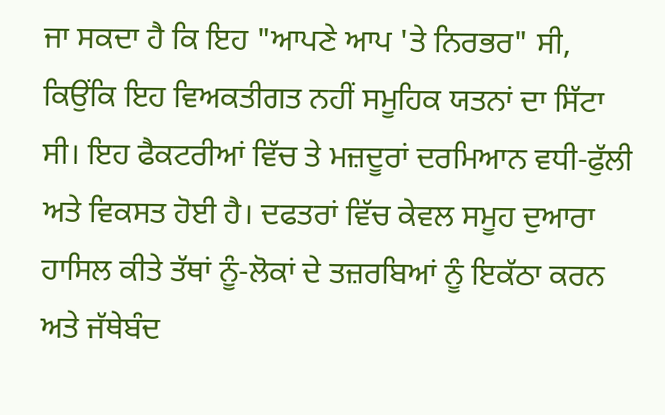ਜਾ ਸਕਦਾ ਹੈ ਕਿ ਇਹ "ਆਪਣੇ ਆਪ 'ਤੇ ਨਿਰਭਰ" ਸੀ, ਕਿਉਂਕਿ ਇਹ ਵਿਅਕਤੀਗਤ ਨਹੀਂ ਸਮੂਹਿਕ ਯਤਨਾਂ ਦਾ ਸਿੱਟਾ ਸੀ। ਇਹ ਫੈਕਟਰੀਆਂ ਵਿੱਚ ਤੇ ਮਜ਼ਦੂਰਾਂ ਦਰਮਿਆਨ ਵਧੀ-ਫੁੱਲੀ ਅਤੇ ਵਿਕਸਤ ਹੋਈ ਹੈ। ਦਫਤਰਾਂ ਵਿੱਚ ਕੇਵਲ ਸਮੂਹ ਦੁਆਰਾ ਹਾਸਿਲ ਕੀਤੇ ਤੱਥਾਂ ਨੂੰ-ਲੋਕਾਂ ਦੇ ਤਜ਼ਰਬਿਆਂ ਨੂੰ ਇਕੱਠਾ ਕਰਨ ਅਤੇ ਜੱਥੇਬੰਦ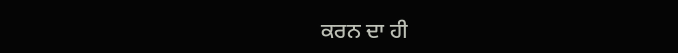ਕਰਨ ਦਾ ਹੀ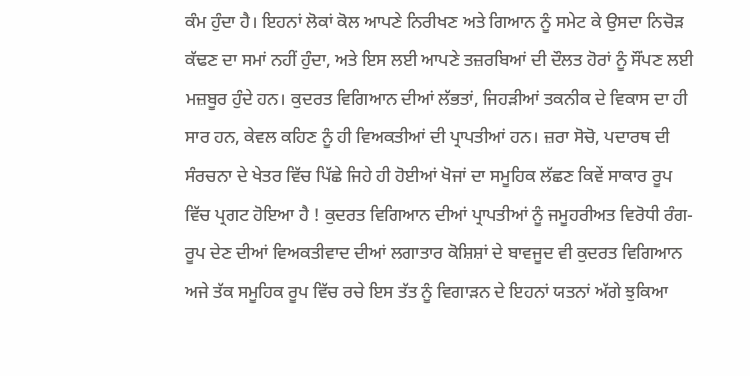ਕੰਮ ਹੁੰਦਾ ਹੈ। ਇਹਨਾਂ ਲੋਕਾਂ ਕੋਲ ਆਪਣੇ ਨਿਰੀਖਣ ਅਤੇ ਗਿਆਨ ਨੂੰ ਸਮੇਟ ਕੇ ਉਸਦਾ ਨਿਚੋੜ ਕੱਢਣ ਦਾ ਸਮਾਂ ਨਹੀਂ ਹੁੰਦਾ, ਅਤੇ ਇਸ ਲਈ ਆਪਣੇ ਤਜ਼ਰਬਿਆਂ ਦੀ ਦੌਲਤ ਹੋਰਾਂ ਨੂੰ ਸੌਂਪਣ ਲਈ ਮਜ਼ਬੂਰ ਹੁੰਦੇ ਹਨ। ਕੁਦਰਤ ਵਿਗਿਆਨ ਦੀਆਂ ਲੱਭਤਾਂ, ਜਿਹੜੀਆਂ ਤਕਨੀਕ ਦੇ ਵਿਕਾਸ ਦਾ ਹੀ ਸਾਰ ਹਨ, ਕੇਵਲ ਕਹਿਣ ਨੂੰ ਹੀ ਵਿਅਕਤੀਆਂ ਦੀ ਪ੍ਰਾਪਤੀਆਂ ਹਨ। ਜ਼ਰਾ ਸੋਚੋ, ਪਦਾਰਥ ਦੀ ਸੰਰਚਨਾ ਦੇ ਖੇਤਰ ਵਿੱਚ ਪਿੱਛੇ ਜਿਹੇ ਹੀ ਹੋਈਆਂ ਖੋਜਾਂ ਦਾ ਸਮੂਹਿਕ ਲੱਛਣ ਕਿਵੇਂ ਸਾਕਾਰ ਰੂਪ ਵਿੱਚ ਪ੍ਰਗਟ ਹੋਇਆ ਹੈ ! ਕੁਦਰਤ ਵਿਗਿਆਨ ਦੀਆਂ ਪ੍ਰਾਪਤੀਆਂ ਨੂੰ ਜਮੂਹਰੀਅਤ ਵਿਰੋਧੀ ਰੰਗ-ਰੂਪ ਦੇਣ ਦੀਆਂ ਵਿਅਕਤੀਵਾਦ ਦੀਆਂ ਲਗਾਤਾਰ ਕੋਸ਼ਿਸ਼ਾਂ ਦੇ ਬਾਵਜੂਦ ਵੀ ਕੁਦਰਤ ਵਿਗਿਆਨ ਅਜੇ ਤੱਕ ਸਮੂਹਿਕ ਰੂਪ ਵਿੱਚ ਰਚੇ ਇਸ ਤੱਤ ਨੂੰ ਵਿਗਾੜਨ ਦੇ ਇਹਨਾਂ ਯਤਨਾਂ ਅੱਗੇ ਝੁਕਿਆ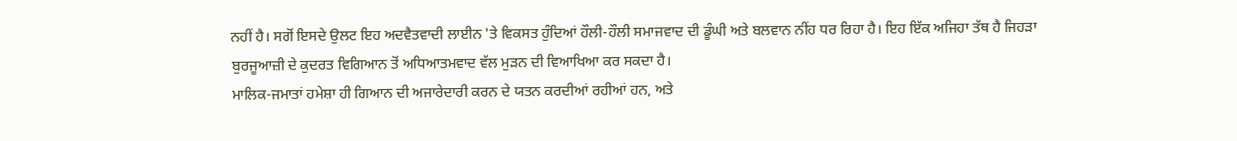ਨਹੀਂ ਹੈ। ਸਗੋਂ ਇਸਦੇ ਉਲਟ ਇਹ ਅਦਵੈਤਵਾਦੀ ਲਾਈਨ 'ਤੇ ਵਿਕਸਤ ਹੁੰਦਿਆਂ ਹੌਲੀ-ਹੌਲੀ ਸਮਾਜਵਾਦ ਦੀ ਡੂੰਘੀ ਅਤੇ ਬਲਵਾਨ ਨੀਂਹ ਧਰ ਰਿਹਾ ਹੈ। ਇਹ ਇੱਕ ਅਜਿਹਾ ਤੱਥ ਹੈ ਜਿਹੜਾ ਬੁਰਜੂਆਜ਼ੀ ਦੇ ਕੁਦਰਤ ਵਿਗਿਆਨ ਤੋਂ ਅਧਿਆਤਮਵਾਦ ਵੱਲ ਮੁੜਨ ਦੀ ਵਿਆਖਿਆ ਕਰ ਸਕਦਾ ਹੈ।
ਮਾਲਿਕ-ਜਮਾਤਾਂ ਹਮੇਸ਼ਾ ਹੀ ਗਿਆਨ ਦੀ ਅਜਾਰੇਦਾਰੀ ਕਰਨ ਦੇ ਯਤਨ ਕਰਦੀਆਂ ਰਹੀਆਂ ਹਨ, ਅਤੇ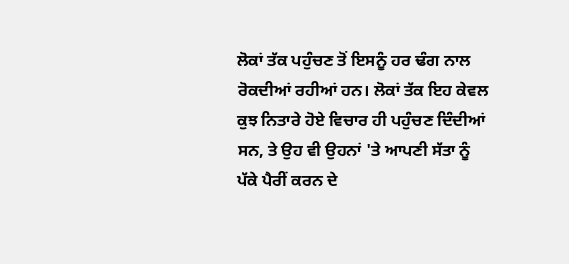ਲੋਕਾਂ ਤੱਕ ਪਹੁੰਚਣ ਤੋਂ ਇਸਨੂੰ ਹਰ ਢੰਗ ਨਾਲ ਰੋਕਦੀਆਂ ਰਹੀਆਂ ਹਨ। ਲੋਕਾਂ ਤੱਕ ਇਹ ਕੇਵਲ ਕੁਝ ਨਿਤਾਰੇ ਹੋਏ ਵਿਚਾਰ ਹੀ ਪਹੁੰਚਣ ਦਿੰਦੀਆਂ ਸਨ, ਤੇ ਉਹ ਵੀ ਉਹਨਾਂ 'ਤੇ ਆਪਣੀ ਸੱਤਾ ਨੂੰ ਪੱਕੇ ਪੈਰੀਂ ਕਰਨ ਦੇ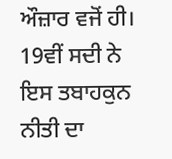ਔਜ਼ਾਰ ਵਜੋਂ ਹੀ। 19ਵੀਂ ਸਦੀ ਨੇ ਇਸ ਤਬਾਹਕੁਨ ਨੀਤੀ ਦਾ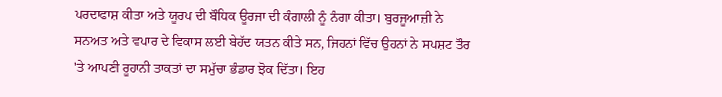ਪਰਦਾਫਾਸ਼ ਕੀਤਾ ਅਤੇ ਯੂਰਪ ਦੀ ਬੌਧਿਕ ਊਰਜਾ ਦੀ ਕੰਗਾਲੀ ਨੂੰ ਨੰਗਾ ਕੀਤਾ। ਬੁਰਜੂਆਜ਼ੀ ਨੇ ਸਨਅਤ ਅਤੇ ਵਪਾਰ ਦੇ ਵਿਕਾਸ ਲਈ ਬੇਹੱਦ ਯਤਨ ਕੀਤੇ ਸਨ, ਜਿਹਨਾਂ ਵਿੱਚ ਉਹਨਾਂ ਨੇ ਸਪਸ਼ਟ ਤੌਰ 'ਤੇ ਆਪਣੀ ਰੂਹਾਨੀ ਤਾਕਤਾਂ ਦਾ ਸਮੁੱਚਾ ਭੰਡਾਰ ਝੋਕ ਦਿੱਤਾ। ਇਹ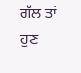ਗੱਲ ਤਾਂ ਹੁਣ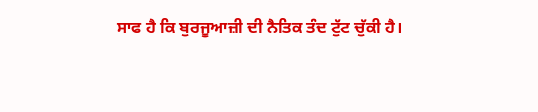ਸਾਫ ਹੈ ਕਿ ਬੁਰਜੂਆਜ਼ੀ ਦੀ ਨੈਤਿਕ ਤੰਦ ਟੁੱਟ ਚੁੱਕੀ ਹੈ।